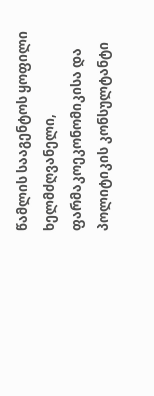წამლის სააგენტოს ყოფილი ხელმძღვანელი, ფარმაკოეკონომიკისა და პოლიტიკის კონსულტანტი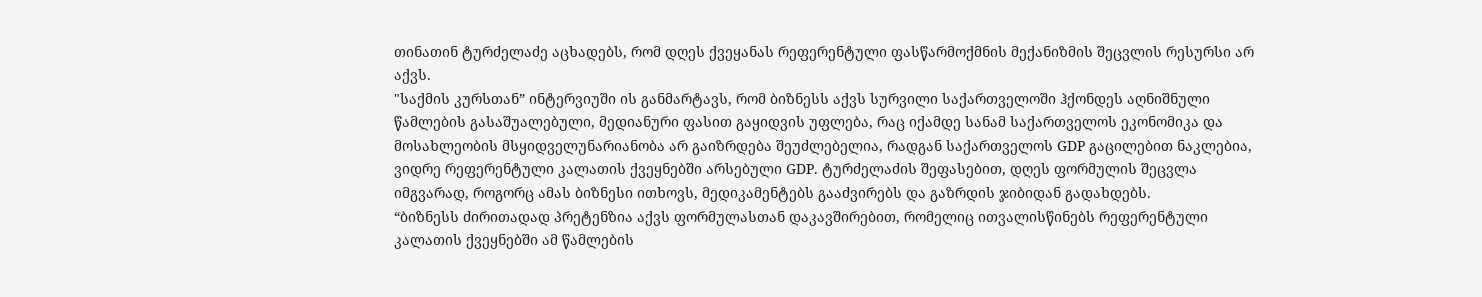თინათინ ტურძელაძე აცხადებს, რომ დღეს ქვეყანას რეფერენტული ფასწარმოქმნის მექანიზმის შეცვლის რესურსი არ აქვს.
"საქმის კურსთან” ინტერვიუში ის განმარტავს, რომ ბიზნესს აქვს სურვილი საქართველოში ჰქონდეს აღნიშნული წამლების გასაშუალებული, მედიანური ფასით გაყიდვის უფლება, რაც იქამდე სანამ საქართველოს ეკონომიკა და მოსახლეობის მსყიდველუნარიანობა არ გაიზრდება შეუძლებელია, რადგან საქართველოს GDP გაცილებით ნაკლებია, ვიდრე რეფერენტული კალათის ქვეყნებში არსებული GDP. ტურძელაძის შეფასებით, დღეს ფორმულის შეცვლა იმგვარად, როგორც ამას ბიზნესი ითხოვს, მედიკამენტებს გააძვირებს და გაზრდის ჯიბიდან გადახდებს.
“ბიზნესს ძირითადად პრეტენზია აქვს ფორმულასთან დაკავშირებით, რომელიც ითვალისწინებს რეფერენტული კალათის ქვეყნებში ამ წამლების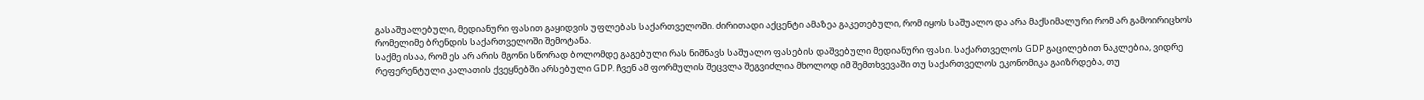გასაშუალებული, მედიანური ფასით გაყიდვის უფლებას საქართველოში. ძირითადი აქცენტი ამაზეა გაკეთებული, რომ იყოს საშუალო და არა მაქსიმალური რომ არ გამოირიცხოს რომელიმე ბრენდის საქართველოში შემოტანა.
საქმე ისაა, რომ ეს არ არის მგონი სწორად ბოლომდე გაგებული რას ნიშნავს საშუალო ფასების დაშვებული მედიანური ფასი. საქართველოს GDP გაცილებით ნაკლებია, ვიდრე რეფერენტული კალათის ქვეყნებში არსებული GDP. ჩვენ ამ ფორმულის შეცვლა შეგვიძლია მხოლოდ იმ შემთხვევაში თუ საქართველოს ეკონომიკა გაიზრდება, თუ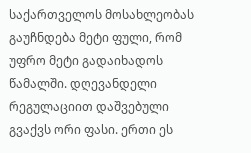საქართველოს მოსახლეობას გაუჩნდება მეტი ფული, რომ უფრო მეტი გადაიხადოს წამალში. დღევანდელი რეგულაციით დაშვებული გვაქვს ორი ფასი. ერთი ეს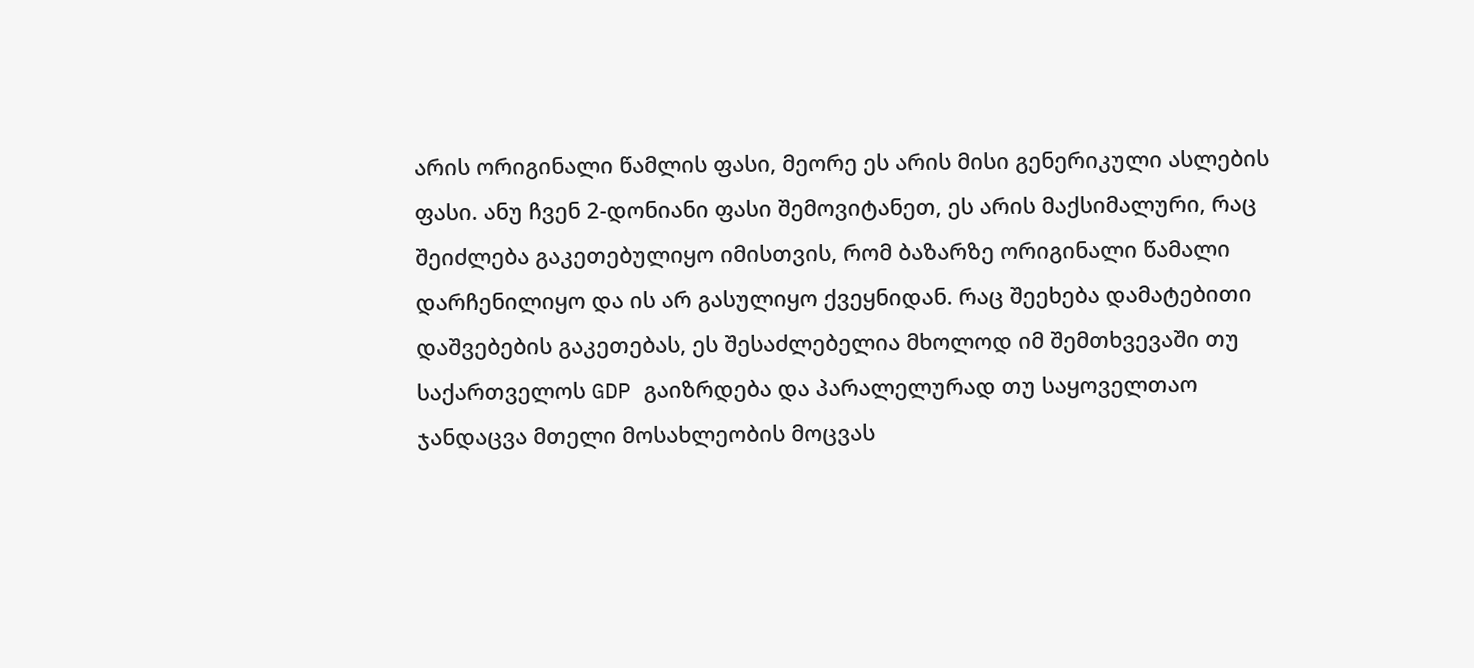არის ორიგინალი წამლის ფასი, მეორე ეს არის მისი გენერიკული ასლების ფასი. ანუ ჩვენ 2-დონიანი ფასი შემოვიტანეთ, ეს არის მაქსიმალური, რაც შეიძლება გაკეთებულიყო იმისთვის, რომ ბაზარზე ორიგინალი წამალი დარჩენილიყო და ის არ გასულიყო ქვეყნიდან. რაც შეეხება დამატებითი დაშვებების გაკეთებას, ეს შესაძლებელია მხოლოდ იმ შემთხვევაში თუ საქართველოს GDP გაიზრდება და პარალელურად თუ საყოველთაო ჯანდაცვა მთელი მოსახლეობის მოცვას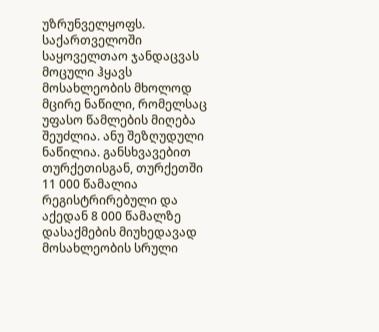უზრუნველყოფს.
საქართველოში საყოველთაო ჯანდაცვას მოცული ჰყავს მოსახლეობის მხოლოდ მცირე ნაწილი, რომელსაც უფასო წამლების მიღება შეუძლია. ანუ შეზღუდული ნაწილია. განსხვავებით თურქეთისგან, თურქეთში 11 000 წამალია რეგისტრირებული და აქედან 8 000 წამალზე დასაქმების მიუხედავად მოსახლეობის სრული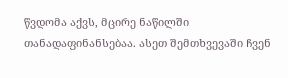წვდომა აქვს, მცირე ნაწილში თანადაფინანსებაა. ასეთ შემთხვევაში ჩვენ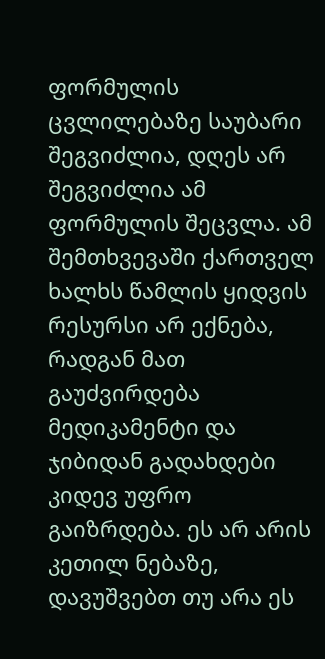ფორმულის ცვლილებაზე საუბარი შეგვიძლია, დღეს არ შეგვიძლია ამ ფორმულის შეცვლა. ამ შემთხვევაში ქართველ ხალხს წამლის ყიდვის რესურსი არ ექნება, რადგან მათ გაუძვირდება მედიკამენტი და ჯიბიდან გადახდები კიდევ უფრო გაიზრდება. ეს არ არის კეთილ ნებაზე, დავუშვებთ თუ არა ეს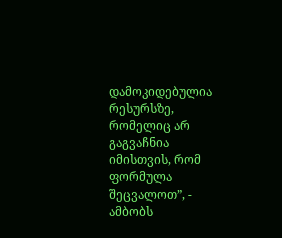დამოკიდებულია რესურსზე, რომელიც არ გაგვაჩნია იმისთვის, რომ ფორმულა შეცვალოთ”, - ამბობს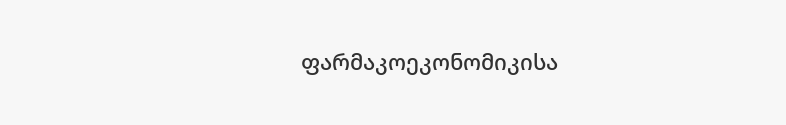ფარმაკოეკონომიკისა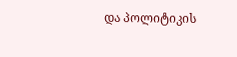და პოლიტიკის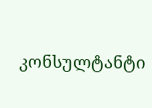კონსულტანტი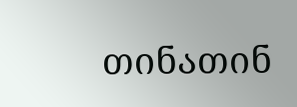თინათინ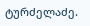ტურძელაძე.